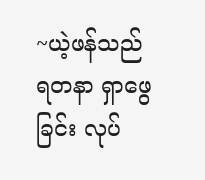~ယဲ့ဖန်သည် ရတနာ ရှာဖွေခြင်း လုပ်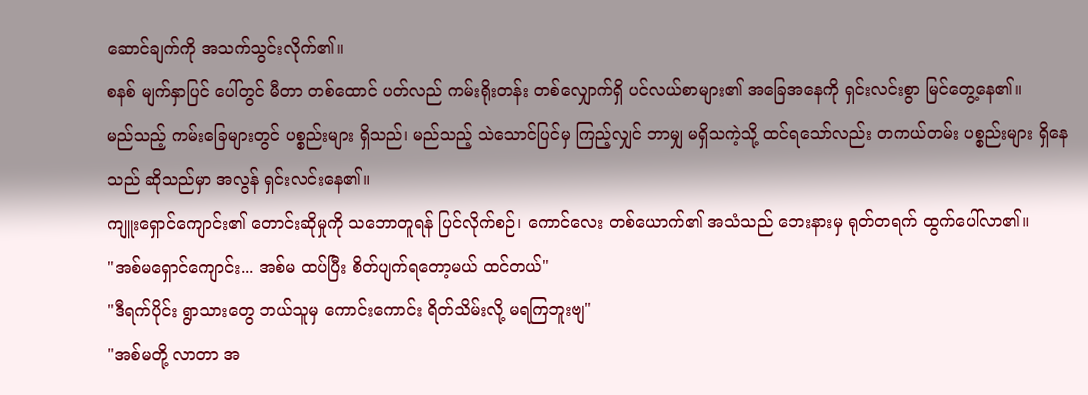ဆောင်ချက်ကို အသက်သွင်းလိုက်၏။
စနစ် မျက်နှာပြင် ပေါ်တွင် မီတာ တစ်ထောင် ပတ်လည် ကမ်းရိုးတန်း တစ်လျှောက်ရှိ ပင်လယ်စာများ၏ အခြေအနေကို ရှင်းလင်းစွာ မြင်တွေ့နေ၏။
မည်သည့် ကမ်းခြေများတွင် ပစ္စည်းများ ရှိသည်၊ မည်သည့် သဲသောင်ပြင်မှ ကြည့်လျှင် ဘာမျှ မရှိသကဲ့သို့ ထင်ရသော်လည်း တကယ်တမ်း ပစ္စည်းများ ရှိနေသည် ဆိုသည်မှာ အလွန် ရှင်းလင်းနေ၏။
ကျူးရှောင်ကျောင်း၏ တောင်းဆိုမှုကို သဘောတူရန် ပြင်လိုက်စဉ်၊ ကောင်လေး တစ်ယောက်၏ အသံသည် ဘေးနားမှ ရုတ်တရက် ထွက်ပေါ်လာ၏။
"အစ်မရှောင်ကျောင်း... အစ်မ ထပ်ပြီး စိတ်ပျက်ရတော့မယ် ထင်တယ်"
"ဒီရက်ပိုင်း ရွာသားတွေ ဘယ်သူမှ ကောင်းကောင်း ရိတ်သိမ်းလို့ မရကြဘူးဗျ"
"အစ်မတို့ လာတာ အ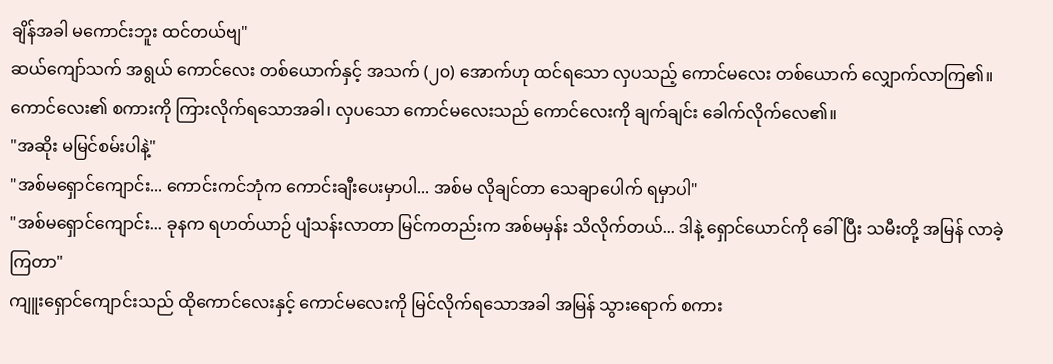ချိန်အခါ မကောင်းဘူး ထင်တယ်ဗျ"
ဆယ်ကျော်သက် အရွယ် ကောင်လေး တစ်ယောက်နှင့် အသက် (၂၀) အောက်ဟု ထင်ရသော လှပသည့် ကောင်မလေး တစ်ယောက် လျှောက်လာကြ၏။
ကောင်လေး၏ စကားကို ကြားလိုက်ရသောအခါ၊ လှပသော ကောင်မလေးသည် ကောင်လေးကို ချက်ချင်း ခေါက်လိုက်လေ၏။
"အဆိုး မမြင်စမ်းပါနဲ့"
"အစ်မရှောင်ကျောင်း... ကောင်းကင်ဘုံက ကောင်းချီးပေးမှာပါ... အစ်မ လိုချင်တာ သေချာပေါက် ရမှာပါ"
"အစ်မရှောင်ကျောင်း... ခုနက ရဟတ်ယာဉ် ပျံသန်းလာတာ မြင်ကတည်းက အစ်မမှန်း သိလိုက်တယ်... ဒါနဲ့ ရှောင်ယောင်ကို ခေါ်ပြီး သမီးတို့ အမြန် လာခဲ့ကြတာ"
ကျူးရှောင်ကျောင်းသည် ထိုကောင်လေးနှင့် ကောင်မလေးကို မြင်လိုက်ရသောအခါ အမြန် သွားရောက် စကား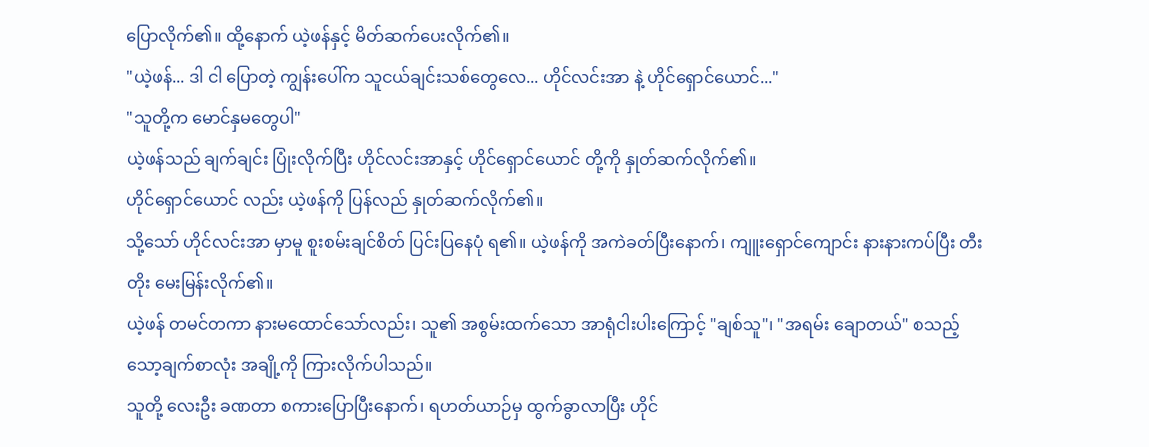ပြောလိုက်၏။ ထို့နောက် ယဲ့ဖန်နှင့် မိတ်ဆက်ပေးလိုက်၏။
"ယဲ့ဖန်... ဒါ ငါ ပြောတဲ့ ကျွန်းပေါ်က သူငယ်ချင်းသစ်တွေလေ... ဟိုင်လင်းအာ နဲ့ ဟိုင်ရှောင်ယောင်..."
"သူတို့က မောင်နှမတွေပါ"
ယဲ့ဖန်သည် ချက်ချင်း ပြုံးလိုက်ပြီး ဟိုင်လင်းအာနှင့် ဟိုင်ရှောင်ယောင် တို့ကို နှုတ်ဆက်လိုက်၏။
ဟိုင်ရှောင်ယောင် လည်း ယဲ့ဖန်ကို ပြန်လည် နှုတ်ဆက်လိုက်၏။
သို့သော် ဟိုင်လင်းအာ မှာမူ စူးစမ်းချင်စိတ် ပြင်းပြနေပုံ ရ၏။ ယဲ့ဖန်ကို အကဲခတ်ပြီးနောက်၊ ကျူးရှောင်ကျောင်း နားနားကပ်ပြီး တီးတိုး မေးမြန်းလိုက်၏။
ယဲ့ဖန် တမင်တကာ နားမထောင်သော်လည်း၊ သူ၏ အစွမ်းထက်သော အာရုံငါးပါးကြောင့် "ချစ်သူ"၊ "အရမ်း ချောတယ်" စသည့် သော့ချက်စာလုံး အချို့ကို ကြားလိုက်ပါသည်။
သူတို့ လေးဦး ခဏတာ စကားပြောပြီးနောက်၊ ရဟတ်ယာဉ်မှ ထွက်ခွာလာပြီး ဟိုင်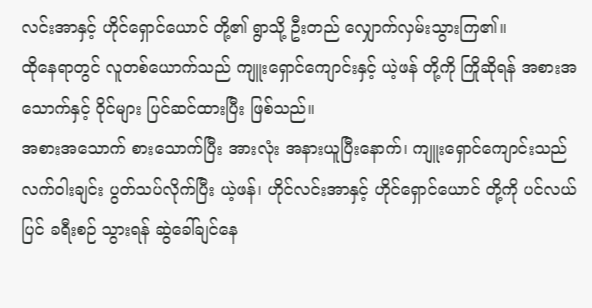လင်းအာနှင့် ဟိုင်ရှောင်ယောင် တို့၏ ရွာသို့ ဦးတည် လျှောက်လှမ်းသွားကြ၏။
ထိုနေရာတွင် လူတစ်ယောက်သည် ကျူးရှောင်ကျောင်းနှင့် ယဲ့ဖန် တို့ကို ကြိုဆိုရန် အစားအသောက်နှင့် ဝိုင်များ ပြင်ဆင်ထားပြီး ဖြစ်သည်။
အစားအသောက် စားသောက်ပြီး အားလုံး အနားယူပြီးနောက်၊ ကျူးရှောင်ကျောင်းသည် လက်ဝါးချင်း ပွတ်သပ်လိုက်ပြီး ယဲ့ဖန်၊ ဟိုင်လင်းအာနှင့် ဟိုင်ရှောင်ယောင် တို့ကို ပင်လယ်ပြင် ခရီးစဉ် သွားရန် ဆွဲခေါ်ချင်နေ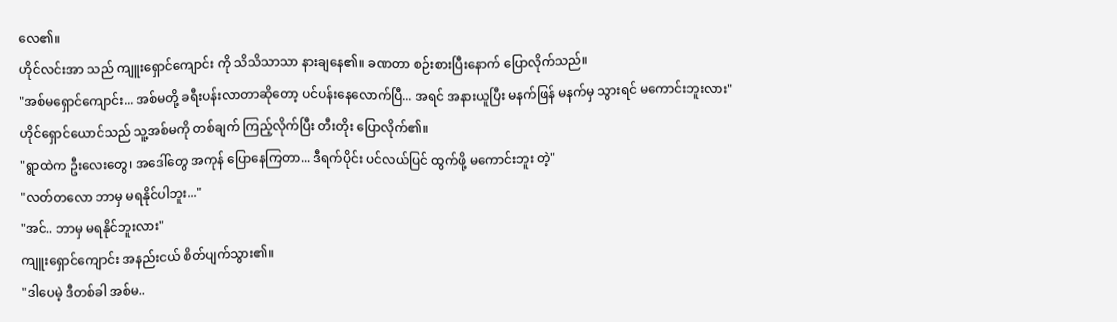လေ၏။
ဟိုင်လင်းအာ သည် ကျူးရှောင်ကျောင်း ကို သိသိသာသာ နားချနေ၏။ ခဏတာ စဉ်းစားပြီးနောက် ပြောလိုက်သည်။
"အစ်မရှောင်ကျောင်း... အစ်မတို့ ခရီးပန်းလာတာဆိုတော့ ပင်ပန်းနေလောက်ပြီ... အရင် အနားယူပြီး မနက်ဖြန် မနက်မှ သွားရင် မကောင်းဘူးလား"
ဟိုင်ရှောင်ယောင်သည် သူ့အစ်မကို တစ်ချက် ကြည့်လိုက်ပြီး တီးတိုး ပြောလိုက်၏။
"ရွာထဲက ဦးလေးတွေ၊ အဒေါ်တွေ အကုန် ပြောနေကြတာ... ဒီရက်ပိုင်း ပင်လယ်ပြင် ထွက်ဖို့ မကောင်းဘူး တဲ့"
"လတ်တလော ဘာမှ မရနိုင်ပါဘူး..."
"အင်.. ဘာမှ မရနိုင်ဘူးလား"
ကျူးရှောင်ကျောင်း အနည်းငယ် စိတ်ပျက်သွား၏။
"ဒါပေမဲ့ ဒီတစ်ခါ အစ်မ..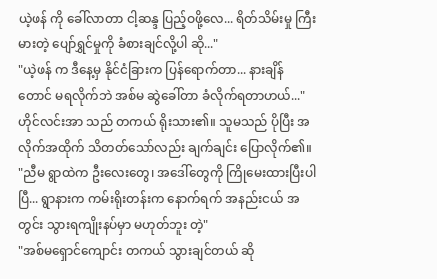ယဲ့ဖန် ကို ခေါ်လာတာ ငါ့ဆန္ဒ ပြည့်ဝဖို့လေ... ရိတ်သိမ်းမှု ကြီးမားတဲ့ ပျော်ရွှင်မှုကို ခံစားချင်လို့ပါ ဆို..."
"ယဲ့ဖန် က ဒီနေ့မှ နိုင်ငံခြားက ပြန်ရောက်တာ... နားချိန်တောင် မရလိုက်ဘဲ အစ်မ ဆွဲခေါ်တာ ခံလိုက်ရတာဟယ်..."
ဟိုင်လင်းအာ သည် တကယ် ရိုးသား၏။ သူမသည် ပိုပြီး အလိုက်အထိုက် သိတတ်သော်လည်း ချက်ချင်း ပြောလိုက်၏။
"ညီမ ရွာထဲက ဦးလေးတွေ၊ အဒေါ်တွေကို ကြိုမေးထားပြီးပါပြီ... ရွာနားက ကမ်းရိုးတန်းက နောက်ရက် အနည်းငယ် အတွင်း သွားရကျိုးနပ်မှာ မဟုတ်ဘူး တဲ့"
"အစ်မရှောင်ကျောင်း တကယ် သွားချင်တယ် ဆို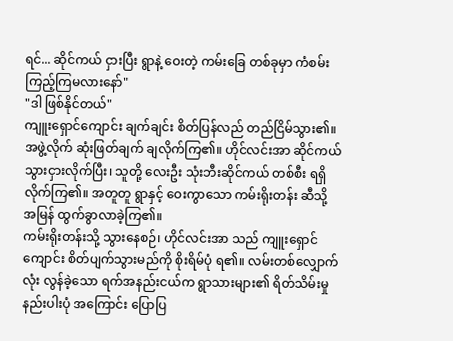ရင်... ဆိုင်ကယ် ငှားပြီး ရွာနဲ့ ဝေးတဲ့ ကမ်းခြေ တစ်ခုမှာ ကံစမ်းကြည့်ကြမလားနော်"
"ဒါ ဖြစ်နိုင်တယ်"
ကျူးရှောင်ကျောင်း ချက်ချင်း စိတ်ပြန်လည် တည်ငြိမ်သွား၏။
အဖွဲ့လိုက် ဆုံးဖြတ်ချက် ချလိုက်ကြ၏။ ဟိုင်လင်းအာ ဆိုင်ကယ် သွားငှားလိုက်ပြီး၊ သူတို့ လေးဦး သုံးဘီးဆိုင်ကယ် တစ်စီး ရရှိလိုက်ကြ၏။ အတူတူ ရွာနှင့် ဝေးကွာသော ကမ်းရိုးတန်း ဆီသို့ အမြန် ထွက်ခွာလာခဲ့ကြ၏။
ကမ်းရိုးတန်းသို့ သွားနေစဉ်၊ ဟိုင်လင်းအာ သည် ကျူးရှောင်ကျောင်း စိတ်ပျက်သွားမည်ကို စိုးရိမ်ပုံ ရ၏။ လမ်းတစ်လျှောက်လုံး လွန်ခဲ့သော ရက်အနည်းငယ်က ရွာသားများ၏ ရိတ်သိမ်းမှု နည်းပါးပုံ အကြောင်း ပြောပြ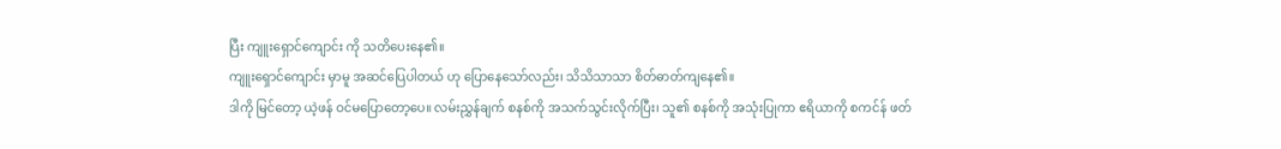ပြီး ကျူးရှောင်ကျောင်း ကို သတိပေးနေ၏။
ကျူးရှောင်ကျောင်း မှာမူ အဆင်ပြေပါတယ် ဟု ပြောနေသော်လည်း၊ သိသိသာသာ စိတ်ဓာတ်ကျနေ၏။
ဒါကို မြင်တော့ ယဲ့ဖန် ဝင်မပြောတော့ပေ။ လမ်းညွှန်ချက် စနစ်ကို အသက်သွင်းလိုက်ပြီး၊ သူ၏ စနစ်ကို အသုံးပြုကာ ဧရိယာကို စကင်န် ဖတ်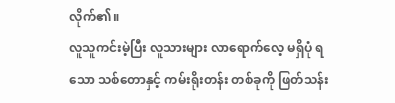လိုက်၏။
လူသူကင်းမဲ့ပြီး လူသားများ လာရောက်လေ့ မရှိပုံ ရသော သစ်တောနှင့် ကမ်းရိုးတန်း တစ်ခုကို ဖြတ်သန်း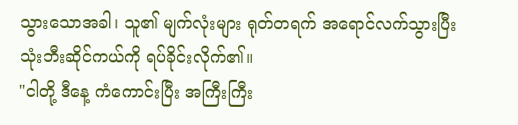သွားသောအခါ၊ သူ၏ မျက်လုံးများ ရုတ်တရက် အရောင်လက်သွားပြီး သုံးဘီးဆိုင်ကယ်ကို ရပ်ခိုင်းလိုက်၏။
"ငါတို့ ဒီနေ့ ကံကောင်းပြီး အကြီးကြီး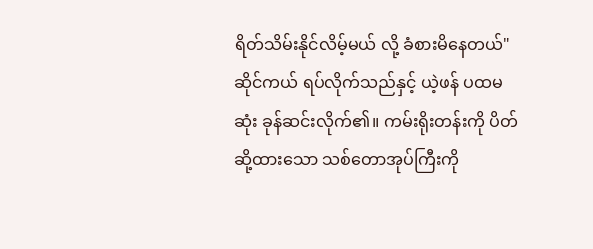ရိတ်သိမ်းနိုင်လိမ့်မယ် လို့ ခံစားမိနေတယ်"
ဆိုင်ကယ် ရပ်လိုက်သည်နှင့် ယဲ့ဖန် ပထမဆုံး ခုန်ဆင်းလိုက်၏။ ကမ်းရိုးတန်းကို ပိတ်ဆို့ထားသော သစ်တောအုပ်ကြီးကို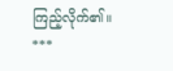ကြည့်လိုက်၏။
***